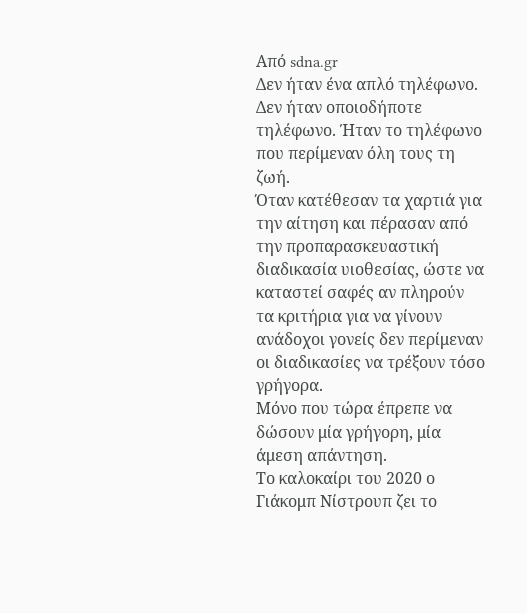Από sdna.gr
Δεν ήταν ένα απλό τηλέφωνο. Δεν ήταν οποιοδήποτε τηλέφωνο. Ήταν το τηλέφωνο που περίμεναν όλη τους τη ζωή.
Όταν κατέθεσαν τα χαρτιά για την αίτηση και πέρασαν από την προπαρασκευαστική διαδικασία υιοθεσίας, ώστε να καταστεί σαφές αν πληρούν τα κριτήρια για να γίνουν ανάδοχοι γονείς δεν περίμεναν οι διαδικασίες να τρέξουν τόσο γρήγορα.
Μόνο που τώρα έπρεπε να δώσουν μία γρήγορη, μία άμεση απάντηση.
Το καλοκαίρι του 2020 ο Γιάκομπ Νίστρουπ ζει το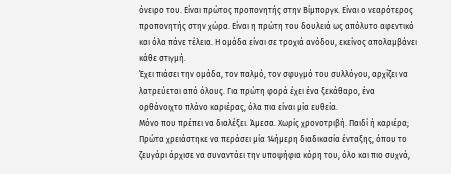όνειρο του. Είναι πρώτος προπονητής στην Βίμποργκ. Είναι ο νεαρότερος προπονητής στην χώρα. Είναι η πρώτη του δουλειά ως απόλυτο αφεντικό και όλα πάνε τέλεια. Η ομάδα είναι σε τροχιά ανόδου, εκείνος απολαμβάνει κάθε στιγμή.
Έχει πιάσει την ομάδα, τον παλμό, τον σφυγμό του συλλόγου, αρχίζει να λατρεύεται από όλους. Για πρώτη φορά έχει ένα ξεκάθαρο, ένα ορθάνοιχτο πλάνο καριέρας, όλα πια είναι μία ευθεία.
Μόνο που πρέπει να διαλέξει. Άμεσα. Χωρίς χρονοτριβή. Παιδί ή καριέρα;
Πρώτα χρειάστηκε να περάσει μία 14ήμερη διαδικασία ένταξης, όπου το ζευγάρι άρχισε να συναντάει την υποψήφια κόρη του, όλο και πιο συχνά,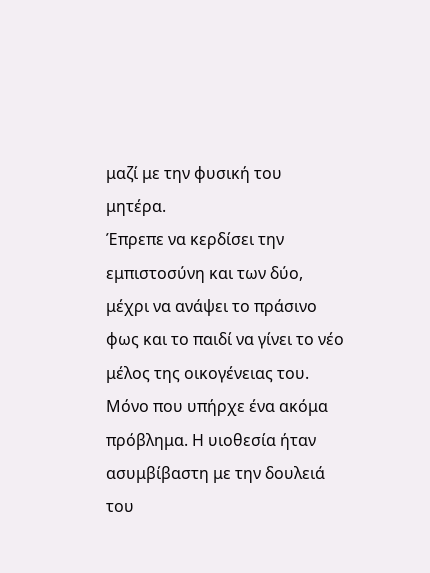μαζί με την φυσική του μητέρα.
Έπρεπε να κερδίσει την εμπιστοσύνη και των δύο, μέχρι να ανάψει το πράσινο φως και το παιδί να γίνει το νέο μέλος της οικογένειας του.
Μόνο που υπήρχε ένα ακόμα πρόβλημα. Η υιοθεσία ήταν ασυμβίβαστη με την δουλειά του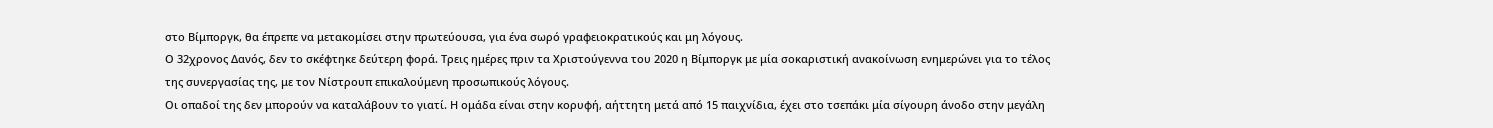στο Βίμποργκ, θα έπρεπε να μετακομίσει στην πρωτεύουσα, για ένα σωρό γραφειοκρατικούς και μη λόγους.
Ο 32χρονος Δανός, δεν το σκέφτηκε δεύτερη φορά. Τρεις ημέρες πριν τα Χριστούγεννα του 2020 η Βίμποργκ με μία σοκαριστική ανακοίνωση ενημερώνει για το τέλος της συνεργασίας της, με τον Νίστρουπ επικαλούμενη προσωπικούς λόγους.
Οι οπαδοί της δεν μπορούν να καταλάβουν το γιατί. Η ομάδα είναι στην κορυφή, αήττητη μετά από 15 παιχνίδια, έχει στο τσεπάκι μία σίγουρη άνοδο στην μεγάλη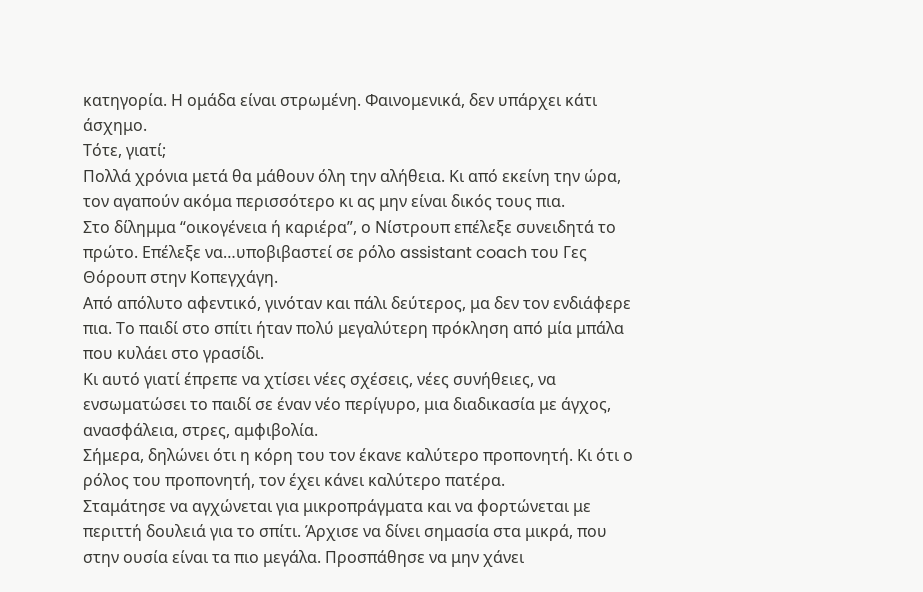κατηγορία. Η ομάδα είναι στρωμένη. Φαινομενικά, δεν υπάρχει κάτι άσχημο.
Τότε, γιατί;
Πολλά χρόνια μετά θα μάθουν όλη την αλήθεια. Κι από εκείνη την ώρα, τον αγαπούν ακόμα περισσότερο κι ας μην είναι δικός τους πια.
Στο δίλημμα “οικογένεια ή καριέρα”, ο Νίστρουπ επέλεξε συνειδητά το πρώτο. Επέλεξε να…υποβιβαστεί σε ρόλο assistant coach του Γες Θόρουπ στην Κοπεγχάγη.
Από απόλυτο αφεντικό, γινόταν και πάλι δεύτερος, μα δεν τον ενδιάφερε πια. Το παιδί στο σπίτι ήταν πολύ μεγαλύτερη πρόκληση από μία μπάλα που κυλάει στο γρασίδι.
Κι αυτό γιατί έπρεπε να χτίσει νέες σχέσεις, νέες συνήθειες, να ενσωματώσει το παιδί σε έναν νέο περίγυρο, μια διαδικασία με άγχος, ανασφάλεια, στρες, αμφιβολία.
Σήμερα, δηλώνει ότι η κόρη του τον έκανε καλύτερο προπονητή. Κι ότι ο ρόλος του προπονητή, τον έχει κάνει καλύτερο πατέρα.
Σταμάτησε να αγχώνεται για μικροπράγματα και να φορτώνεται με περιττή δουλειά για το σπίτι. Άρχισε να δίνει σημασία στα μικρά, που στην ουσία είναι τα πιο μεγάλα. Προσπάθησε να μην χάνει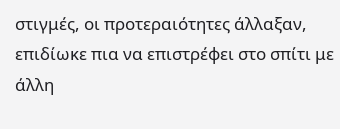στιγμές, οι προτεραιότητες άλλαξαν, επιδίωκε πια να επιστρέφει στο σπίτι με άλλη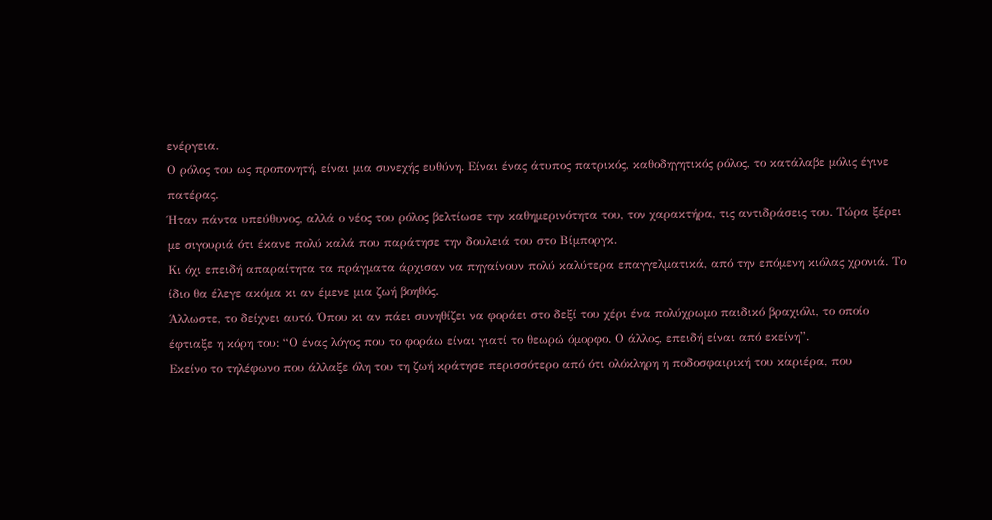ενέργεια.
Ο ρόλος του ως προπονητή, είναι μια συνεχής ευθύνη. Είναι ένας άτυπος πατρικός, καθοδηγητικός ρόλος, το κατάλαβε μόλις έγινε πατέρας.
Ήταν πάντα υπεύθυνος, αλλά ο νέος του ρόλος βελτίωσε την καθημερινότητα του, τον χαρακτήρα, τις αντιδράσεις του. Τώρα ξέρει με σιγουριά ότι έκανε πολύ καλά που παράτησε την δουλειά του στο Βίμποργκ.
Κι όχι επειδή απαραίτητα τα πράγματα άρχισαν να πηγαίνουν πολύ καλύτερα επαγγελματικά, από την επόμενη κιόλας χρονιά. Το ίδιο θα έλεγε ακόμα κι αν έμενε μια ζωή βοηθός.
Άλλωστε, το δείχνει αυτό. Όπου κι αν πάει συνηθίζει να φοράει στο δεξί του χέρι ένα πολύχρωμο παιδικό βραχιόλι, το οποίο έφτιαξε η κόρη του: “Ο ένας λόγος που το φοράω είναι γιατί το θεωρώ όμορφο. Ο άλλος, επειδή είναι από εκείνη”.
Εκείνο το τηλέφωνο που άλλαξε όλη του τη ζωή κράτησε περισσότερο από ότι ολόκληρη η ποδοσφαιρική του καριέρα, που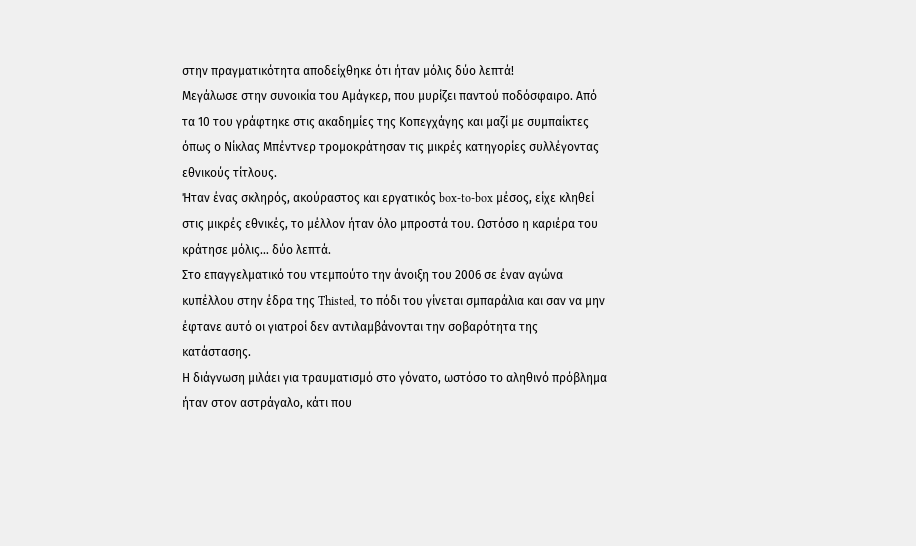στην πραγματικότητα αποδείχθηκε ότι ήταν μόλις δύο λεπτά!
Μεγάλωσε στην συνοικία του Αμάγκερ, που μυρίζει παντού ποδόσφαιρο. Από τα 10 του γράφτηκε στις ακαδημίες της Κοπεγχάγης και μαζί με συμπαίκτες όπως ο Νίκλας Μπέντνερ τρομοκράτησαν τις μικρές κατηγορίες συλλέγοντας εθνικούς τίτλους.
Ήταν ένας σκληρός, ακούραστος και εργατικός box-to-box μέσος, είχε κληθεί στις μικρές εθνικές, το μέλλον ήταν όλο μπροστά του. Ωστόσο η καριέρα του κράτησε μόλις… δύο λεπτά.
Στο επαγγελματικό του ντεμπούτο την άνοιξη του 2006 σε έναν αγώνα κυπέλλου στην έδρα της Thisted, το πόδι του γίνεται σμπαράλια και σαν να μην έφτανε αυτό οι γιατροί δεν αντιλαμβάνονται την σοβαρότητα της κατάστασης.
Η διάγνωση μιλάει για τραυματισμό στο γόνατο, ωστόσο το αληθινό πρόβλημα ήταν στον αστράγαλο, κάτι που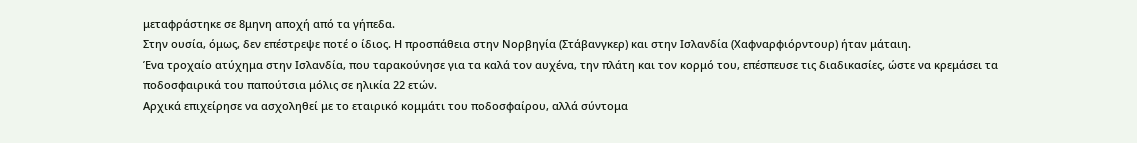μεταφράστηκε σε 8μηνη αποχή από τα γήπεδα.
Στην ουσία, όμως, δεν επέστρεψε ποτέ ο ίδιος. Η προσπάθεια στην Νορβηγία (Στάβανγκερ) και στην Ισλανδία (Χαφναρφιόρντουρ) ήταν μάταιη.
Ένα τροχαίο ατύχημα στην Ισλανδία, που ταρακούνησε για τα καλά τον αυχένα, την πλάτη και τον κορμό του, επέσπευσε τις διαδικασίες, ώστε να κρεμάσει τα ποδοσφαιρικά του παπούτσια μόλις σε ηλικία 22 ετών.
Αρχικά επιχείρησε να ασχοληθεί με το εταιρικό κομμάτι του ποδοσφαίρου, αλλά σύντομα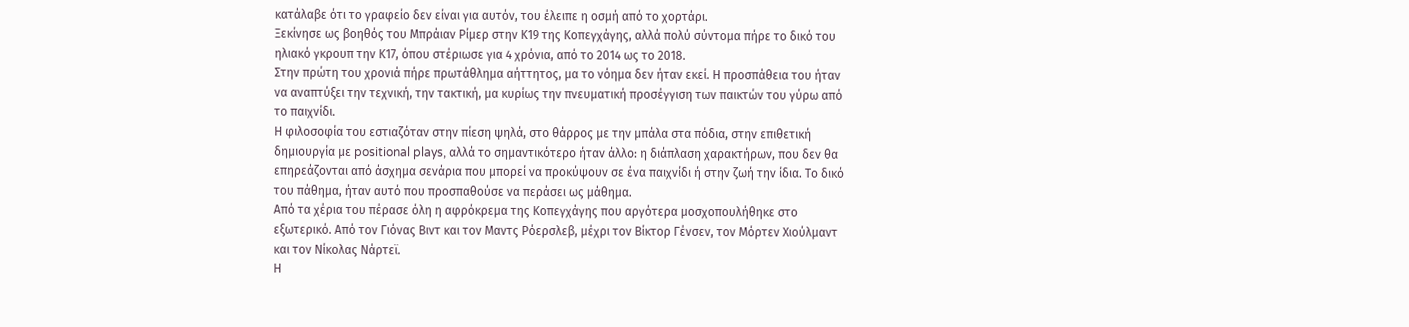κατάλαβε ότι το γραφείο δεν είναι για αυτόν, του έλειπε η οσμή από το χορτάρι.
Ξεκίνησε ως βοηθός του Μπράιαν Ρίμερ στην Κ19 της Κοπεγχάγης, αλλά πολύ σύντομα πήρε το δικό του ηλιακό γκρουπ την Κ17, όπου στέριωσε για 4 χρόνια, από το 2014 ως το 2018.
Στην πρώτη του χρονιά πήρε πρωτάθλημα αήττητος, μα το νόημα δεν ήταν εκεί. Η προσπάθεια του ήταν να αναπτύξει την τεχνική, την τακτική, μα κυρίως την πνευματική προσέγγιση των παικτών του γύρω από το παιχνίδι.
Η φιλοσοφία του εστιαζόταν στην πίεση ψηλά, στο θάρρος με την μπάλα στα πόδια, στην επιθετική δημιουργία με positional plays, αλλά το σημαντικότερο ήταν άλλο: η διάπλαση χαρακτήρων, που δεν θα επηρεάζονται από άσχημα σενάρια που μπορεί να προκύψουν σε ένα παιχνίδι ή στην ζωή την ίδια. Το δικό του πάθημα, ήταν αυτό που προσπαθούσε να περάσει ως μάθημα.
Από τα χέρια του πέρασε όλη η αφρόκρεμα της Κοπεγχάγης που αργότερα μοσχοπουλήθηκε στο εξωτερικό. Από τον Γιόνας Βιντ και τον Μαντς Ρόερσλεβ, μέχρι τον Βίκτορ Γένσεν, τον Μόρτεν Χιούλμαντ και τον Νίκολας Νάρτεϊ.
Η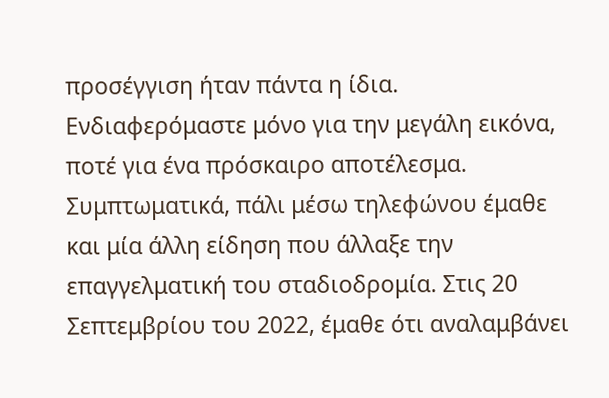προσέγγιση ήταν πάντα η ίδια. Ενδιαφερόμαστε μόνο για την μεγάλη εικόνα, ποτέ για ένα πρόσκαιρο αποτέλεσμα.
Συμπτωματικά, πάλι μέσω τηλεφώνου έμαθε και μία άλλη είδηση που άλλαξε την επαγγελματική του σταδιοδρομία. Στις 20 Σεπτεμβρίου του 2022, έμαθε ότι αναλαμβάνει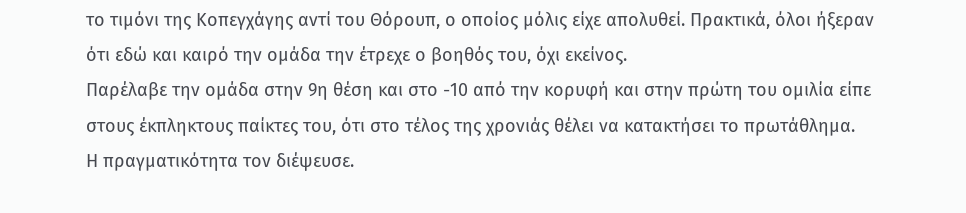το τιμόνι της Κοπεγχάγης αντί του Θόρουπ, ο οποίος μόλις είχε απολυθεί. Πρακτικά, όλοι ήξεραν ότι εδώ και καιρό την ομάδα την έτρεχε ο βοηθός του, όχι εκείνος.
Παρέλαβε την ομάδα στην 9η θέση και στο -10 από την κορυφή και στην πρώτη του ομιλία είπε στους έκπληκτους παίκτες του, ότι στο τέλος της χρονιάς θέλει να κατακτήσει το πρωτάθλημα.
Η πραγματικότητα τον διέψευσε.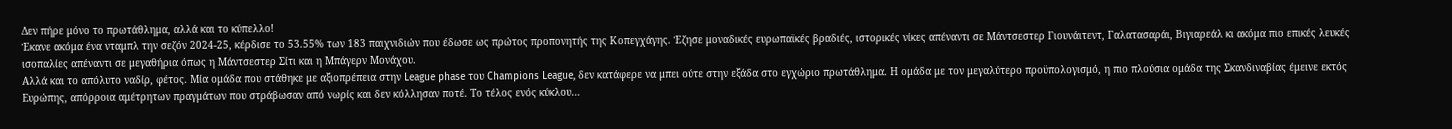Δεν πήρε μόνο το πρωτάθλημα, αλλά και το κύπελλο!
Έκανε ακόμα ένα νταμπλ την σεζόν 2024-25, κέρδισε το 53.55% των 183 παιχνιδιών που έδωσε ως πρώτος προπονητής της Κοπεγχάγης. Έζησε μοναδικές ευρωπαϊκές βραδιές, ιστορικές νίκες απέναντι σε Μάντσεστερ Γιουνάιτεντ, Γαλατασαράι, Βιγιαρεάλ κι ακόμα πιο επικές λευκές ισοπαλίες απέναντι σε μεγαθήρια όπως η Μάντσεστερ Σίτι και η Μπάγερν Μονάχου.
Αλλά και το απόλυτο ναδίρ, φέτος. Μία ομάδα που στάθηκε με αξιοπρέπεια στην League phase του Champions League, δεν κατάφερε να μπει ούτε στην εξάδα στο εγχώριο πρωτάθλημα. Η ομάδα με τον μεγαλύτερο προϋπολογισμό, η πιο πλούσια ομάδα της Σκανδιναβίας έμεινε εκτός Ευρώπης, απόρροια αμέτρητων πραγμάτων που στράβωσαν από νωρίς και δεν κόλλησαν ποτέ. Το τέλος ενός κύκλου…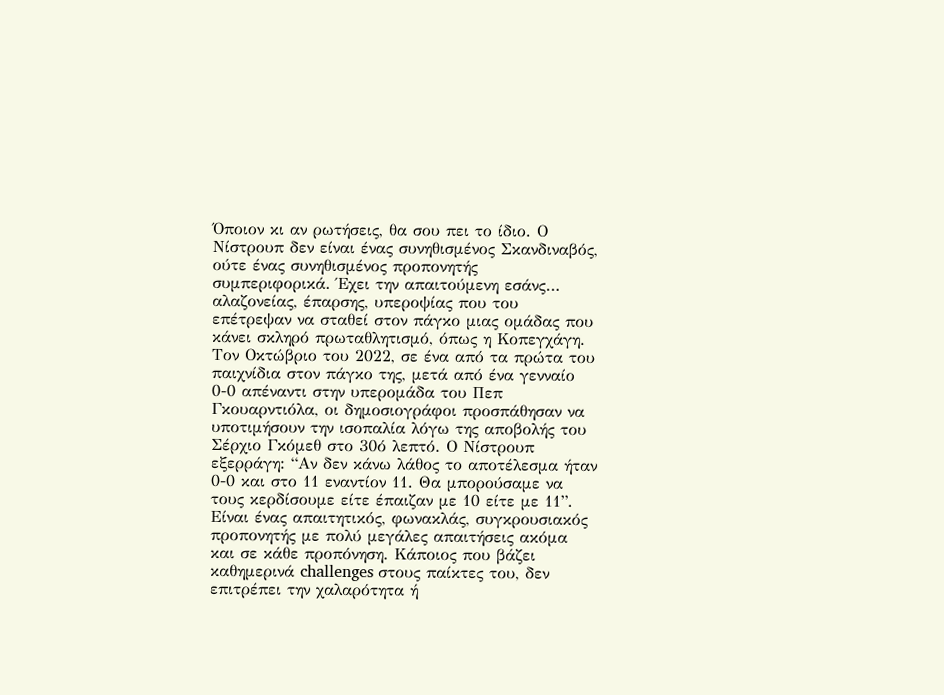Όποιον κι αν ρωτήσεις, θα σου πει το ίδιο. Ο Νίστρουπ δεν είναι ένας συνηθισμένος Σκανδιναβός, ούτε ένας συνηθισμένος προπονητής συμπεριφορικά. Έχει την απαιτούμενη εσάνς… αλαζονείας, έπαρσης, υπεροψίας που του επέτρεψαν να σταθεί στον πάγκο μιας ομάδας που κάνει σκληρό πρωταθλητισμό, όπως η Κοπεγχάγη.
Τον Οκτώβριο του 2022, σε ένα από τα πρώτα του παιχνίδια στον πάγκο της, μετά από ένα γενναίο 0-0 απέναντι στην υπερομάδα του Πεπ Γκουαρντιόλα, οι δημοσιογράφοι προσπάθησαν να υποτιμήσουν την ισοπαλία λόγω της αποβολής του Σέρχιο Γκόμεθ στο 30ό λεπτό. Ο Νίστρουπ εξερράγη: “Αν δεν κάνω λάθος το αποτέλεσμα ήταν 0-0 και στο 11 εναντίον 11. Θα μπορούσαμε να τους κερδίσουμε είτε έπαιζαν με 10 είτε με 11”.
Είναι ένας απαιτητικός, φωνακλάς, συγκρουσιακός προπονητής με πολύ μεγάλες απαιτήσεις ακόμα και σε κάθε προπόνηση. Κάποιος που βάζει καθημερινά challenges στους παίκτες του, δεν επιτρέπει την χαλαρότητα ή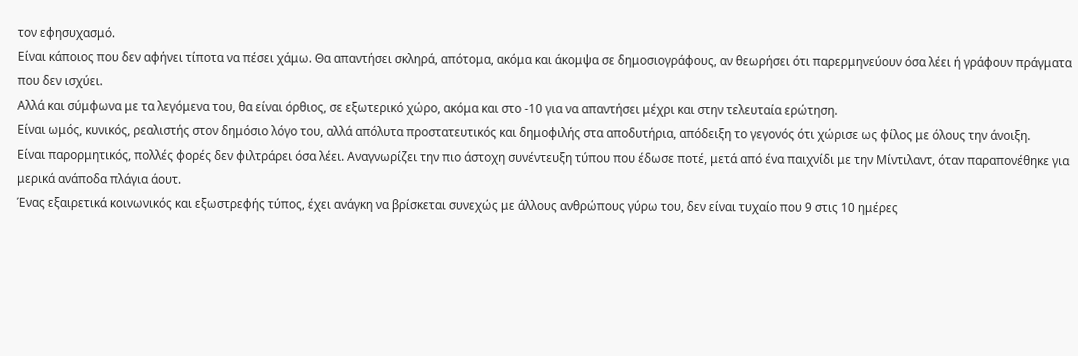τον εφησυχασμό.
Είναι κάποιος που δεν αφήνει τίποτα να πέσει χάμω. Θα απαντήσει σκληρά, απότομα, ακόμα και άκομψα σε δημοσιογράφους, αν θεωρήσει ότι παρερμηνεύουν όσα λέει ή γράφουν πράγματα που δεν ισχύει.
Αλλά και σύμφωνα με τα λεγόμενα του, θα είναι όρθιος, σε εξωτερικό χώρο, ακόμα και στο -10 για να απαντήσει μέχρι και στην τελευταία ερώτηση.
Είναι ωμός, κυνικός, ρεαλιστής στον δημόσιο λόγο του, αλλά απόλυτα προστατευτικός και δημοφιλής στα αποδυτήρια, απόδειξη το γεγονός ότι χώρισε ως φίλος με όλους την άνοιξη.
Είναι παρορμητικός, πολλές φορές δεν φιλτράρει όσα λέει. Αναγνωρίζει την πιο άστοχη συνέντευξη τύπου που έδωσε ποτέ, μετά από ένα παιχνίδι με την Μίντιλαντ, όταν παραπονέθηκε για μερικά ανάποδα πλάγια άουτ.
Ένας εξαιρετικά κοινωνικός και εξωστρεφής τύπος, έχει ανάγκη να βρίσκεται συνεχώς με άλλους ανθρώπους γύρω του, δεν είναι τυχαίο που 9 στις 10 ημέρες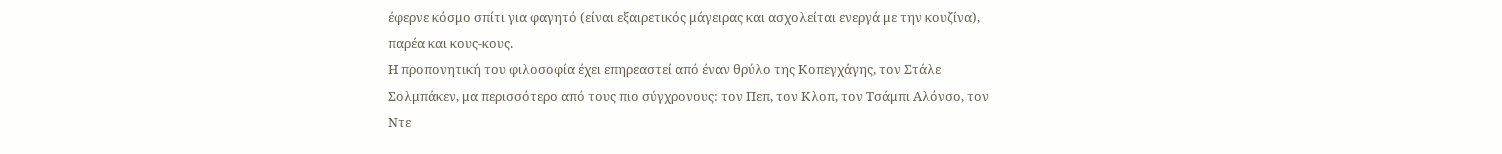έφερνε κόσμο σπίτι για φαγητό (είναι εξαιρετικός μάγειρας και ασχολείται ενεργά με την κουζίνα), παρέα και κους-κους.
Η προπονητική του φιλοσοφία έχει επηρεαστεί από έναν θρύλο της Κοπεγχάγης, τον Στάλε Σολμπάκεν, μα περισσότερο από τους πιο σύγχρονους: τον Πεπ, τον Κλοπ, τον Τσάμπι Αλόνσο, τον Ντε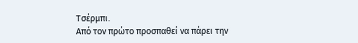Τσέρμπι.
Από τον πρώτο προσπαθεί να πάρει την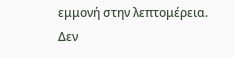εμμονή στην λεπτομέρεια. Δεν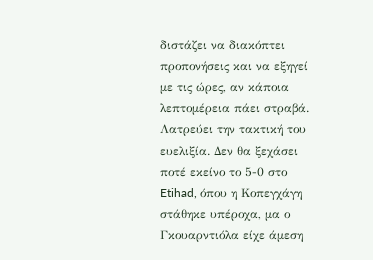διστάζει να διακόπτει προπονήσεις και να εξηγεί με τις ώρες, αν κάποια λεπτομέρεια πάει στραβά. Λατρεύει την τακτική του ευελιξία. Δεν θα ξεχάσει ποτέ εκείνο το 5-0 στο Etihad, όπου η Κοπεγχάγη στάθηκε υπέροχα, μα ο Γκουαρντιόλα είχε άμεση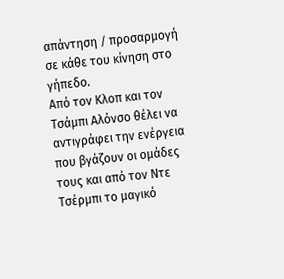απάντηση / προσαρμογή σε κάθε του κίνηση στο γήπεδο.
Από τον Κλοπ και τον Τσάμπι Αλόνσο θέλει να αντιγράφει την ενέργεια που βγάζουν οι ομάδες τους και από τον Ντε Τσέρμπι το μαγικό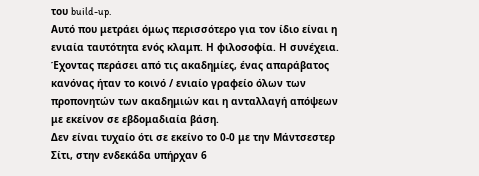του build-up.
Αυτό που μετράει όμως περισσότερο για τον ίδιο είναι η ενιαία ταυτότητα ενός κλαμπ. Η φιλοσοφία. Η συνέχεια. Έχοντας περάσει από τις ακαδημίες, ένας απαράβατος κανόνας ήταν το κοινό / ενιαίο γραφείο όλων των προπονητών των ακαδημιών και η ανταλλαγή απόψεων με εκείνον σε εβδομαδιαία βάση.
Δεν είναι τυχαίο ότι σε εκείνο το 0-0 με την Μάντσεστερ Σίτι, στην ενδεκάδα υπήρχαν 6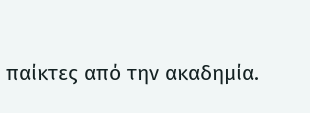παίκτες από την ακαδημία.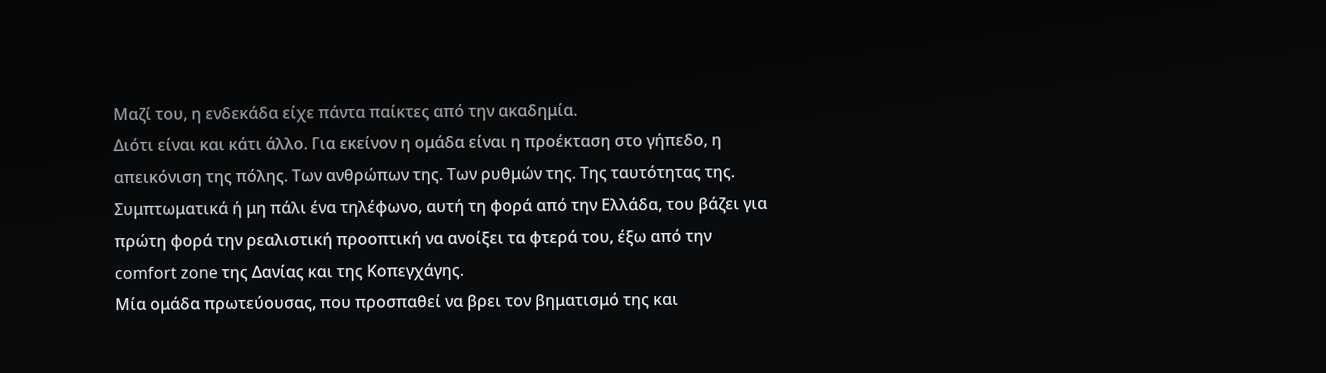Μαζί του, η ενδεκάδα είχε πάντα παίκτες από την ακαδημία.
Διότι είναι και κάτι άλλο. Για εκείνον η ομάδα είναι η προέκταση στο γήπεδο, η απεικόνιση της πόλης. Των ανθρώπων της. Των ρυθμών της. Της ταυτότητας της.
Συμπτωματικά ή μη πάλι ένα τηλέφωνο, αυτή τη φορά από την Ελλάδα, του βάζει για πρώτη φορά την ρεαλιστική προοπτική να ανοίξει τα φτερά του, έξω από την comfort zone της Δανίας και της Κοπεγχάγης.
Μία ομάδα πρωτεύουσας, που προσπαθεί να βρει τον βηματισμό της και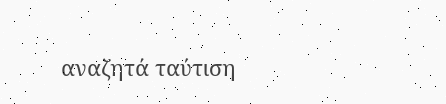αναζητά ταύτιση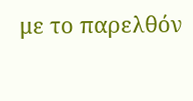με το παρελθόν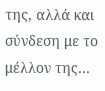της, αλλά και σύνδεση με το μέλλον της…